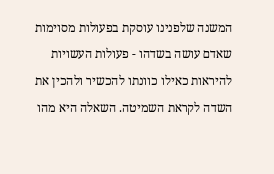המשנה שלפנינו עוסקת בפעולות מסוימות שאדם עושה בשדהו - פעולות העשויות להיראות כאילו כוונתו להכשיר ולהכין את השדה לקראת השמיטה. השאלה היא מהו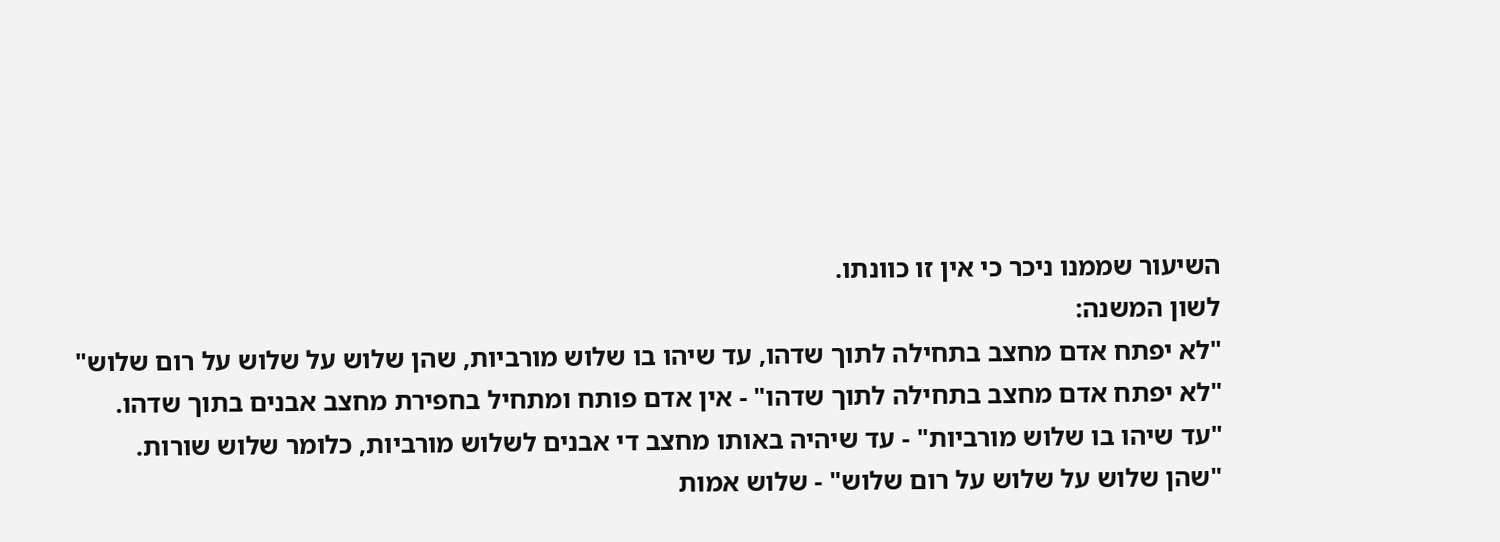השיעור שממנו ניכר כי אין זו כוונתו.
לשון המשנה:
"לא יפתח אדם מחצב בתחילה לתוך שדהו, עד שיהו בו שלוש מורביות, שהן שלוש על שלוש על רום שלוש"
"לא יפתח אדם מחצב בתחילה לתוך שדהו" - אין אדם פותח ומתחיל בחפירת מחצב אבנים בתוך שדהו.
"עד שיהו בו שלוש מורביות" - עד שיהיה באותו מחצב די אבנים לשלוש מורביות, כלומר שלוש שורות.
"שהן שלוש על שלוש על רום שלוש" - שלוש אמות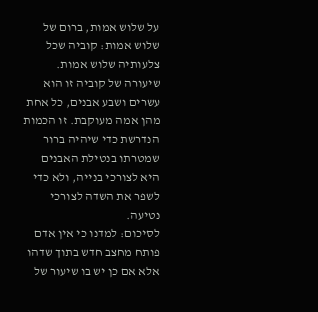על שלוש אמות, ברום של שלוש אמות: קוביה שכל צלעותיה שלוש אמות.
שיעורה של קוביה זו הוא עשרים ושבע אבנים, כל אחת מהן אמה מעוקבת. זו הכמות הנדרשת כדי שיהיה ברור שמטרתו בנטילת האבנים היא לצורכי בנייה, ולא כדי לשפר את השדה לצורכי נטיעה.
לסיכום: למדנו כי אין אדם פותח מחצב חדש בתוך שדהו אלא אם כן יש בו שיעור של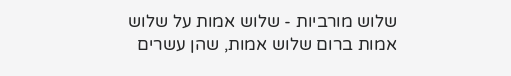שלוש מורביות - שלוש אמות על שלוש אמות ברום שלוש אמות, שהן עשרים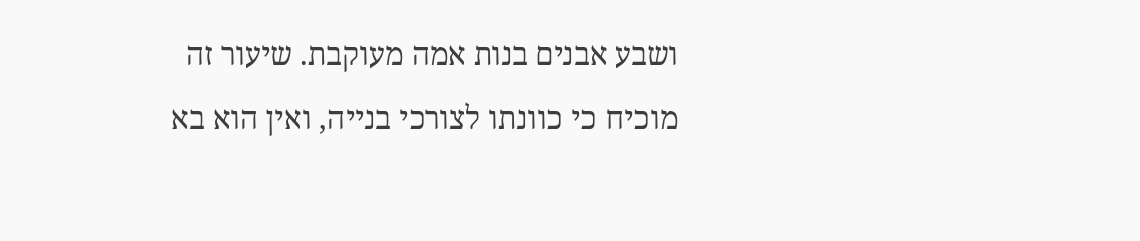ושבע אבנים בנות אמה מעוקבת. שיעור זה מוכיח כי כוונתו לצורכי בנייה, ואין הוא בא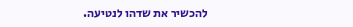להכשיר את שדהו לנטיעה.